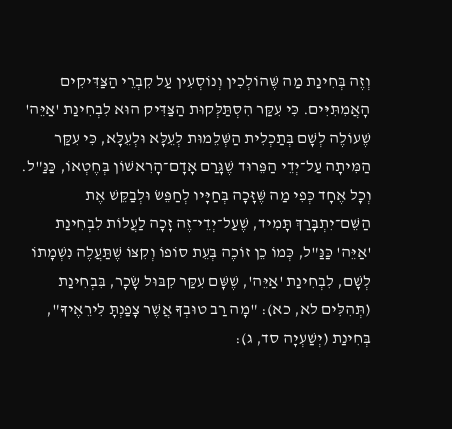וְזֶה בְּחִינַת מַה שֶּׁהוֹלְכִין וְנוֹסְעִין עַל קִבְרֵי הַצַּדִּיקִים הָאֲמִתִּיִּים. כִּי עִקַּר הִסְתַּלְּקוּת הַצַּדִּיק הוּא לִבְחִינַת 'אַיֵּה' שֶׁעוֹלֶה לְשָׁם בְּתַכְלִית הַשְּׁלֵמוּת לְעֵלָּא וּלְעֵלָּא, כִּי עִקַּר הַמִּיתָה עַל־יְדֵי הַפֵּרוּד שֶׁגָּרַם אָדָם־הָרִאשׁוֹן בְּחֶטְאוֹ, כַּנַּ"ל. וְכָל אֶחָד כְּפִי מַה שֶּׁזָּכָה בְּחַיָּיו לְחַפֵּשׂ וּלְבַקֵּשׁ אֶת הַשֵּׁם־יִתְבָּרַךְ תָּמִיד, שֶׁעַל־יְדֵי־זֶה זָכָה לַעֲלוֹת לִבְחִינַת 'אַיֵּה' כַּנַּ"ל, כְּמוֹ כֵן זוֹכֶה בְּעֵת סוֹפוֹ וְקִצּוֹ שֶׁתַּעֲלֶה נִשְׁמָתוֹ לְשָׁם, לִבְחִינַת 'אַיֵּה', שֶׁשָּׁם עִקַּר קִבּוּל שָׂכָר, בִּבְחִינַת (תְּהִלִּים לא, כא): "מָה רַב טוּבְךָ אֲשֶׁר צָפַנְתָּ לִּירֵאֶיךָ", בְּחִינַת (יְשַׁעְיָה סד, ג):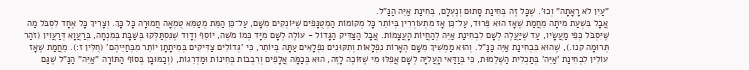"עַיִן לֹא רָאָתָה" וְכוּ'. שֶׁכָּל זֶה בְּחִינַת סָתוּם וְנֶעְלָם, בְּחִינַת אַיֵּה הַנַּ"ל.
אֲבָל בִּשְׁעַת מִיתָה מֵחֲמַת שֶׁאָז הוּא פֵּרוּד, עַל־כֵּן אָז מִתְעוֹרְרִין בְּיוֹתֵר כָּל מְקוֹמוֹת הַמְטֻנָּפִים שֶׁיּוֹנְקִים מִשָּׁם, עַל־כֵּן הַמֵּת מְטַמֵּא טֻמְאָה חֲמוּרָה כָּל כָּךְ. וְצָרִיךְ כָּל אֶחָד לִסְבֹּל מַה שֶּׁיִּסְבֹּל כְּפִי מַעֲשָׂיו, עַד שֶׁיַּעֲלֶה לְשָׁם לִבְחִינַת אַיֵּה לְהַחֲיוֹת הָעֲצָמוֹת. אֲבָל הַצַּדִּיק הַגָּדוֹל - עוֹלֶה לְשָׁם מִיָּד כְּמוֹ מֹשֶׁה, יוֹסֵף וְדָוִד שֶׁנִּסְתַּלְּקוּ בְּשַׁבָּת בְּמִנְחָה, בְּרַעֲוָא דְּרַעֲוִין (זֹהַר תְּרוּמָה קנו.), שֶׁהוּא בִּבְחִינַת אַיֵּה כַּנַּ"ל. וְהוּא מַמְשִׁיךְ מִשָּׁם הֶאָרוֹת נִפְלָאוֹת וְתִקּוּנִים נִפְלָאִים עַתָּה בְּיוֹתֵר, כִּי 'גְּדוֹלִים צַדִּיקִים בְּמִיתָתָן יוֹתֵר מִבְּחַיֵּיהֶם' (חֻלִּין ז:). מֵחֲמַת שֶׁאָז עוֹלִין לִבְחִינַת 'אַיֵּה' בְּתַכְלִית הַשְּׁלֵמוּת, כִּי בְּוַדַּאי הָעֲלִיָּה לְשָׁם אֲפִלּוּ מִי שֶׁזּוֹכֶה לָזֶה, הוּא בְּכַמָּה אֲלָפִים וְרִבְבוֹת בְּחִינוֹת וּמַדְרֵגוֹת, (וְכַמּוּבָן בְּסוֹף הַתּוֹרָה "אַיֵּה" הַנַּ"ל שֶׁגַּם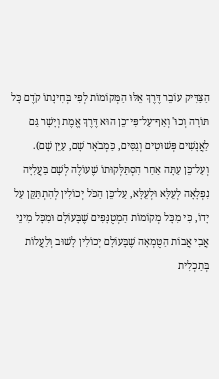הַצַּדִּיק עוֹבֵר דֶּרֶךְ אֵלּוּ הַמְּקוֹמוֹת לְפִי בְּחִינָתוֹ קֹדֶם כָּל תּוֹרָה וְכוּ' וְאַף־עַל־פִּי־כֵן הוּא דֶּרֶךְ אֱמֶת וְיָשָׁר גַּם לַאֲנָשִׁים פְּשׁוּטִים וְגַסִּים, כַּמְבֹאָר שָׁם, עַיֵּן שָׁם).
וְעַל־כֵּן עַתָּה אַחַר הִסְתַּלְּקוּתוֹ שֶׁעוֹלֶה לְשָׁם בַּעֲלִיָּה נִפְלָאָה לְעֵלָּא וּלְעֵלָּא, עַל־כֵּן הַכֹּל יְכוֹלִין לְהִתְתַּקֵּן עַל יָדוֹ, כִּי מִכָּל מְקוֹמוֹת הַמְטֻנָּפִים שֶׁבָּעוֹלָם וּמִכָּל מִינֵי אֲבִי אֲבוֹת הַטֻּמְאָה שֶׁבָּעוֹלָם יְכוֹלִין לָשׁוּב וְלַעֲלוֹת בְּתַכְלִית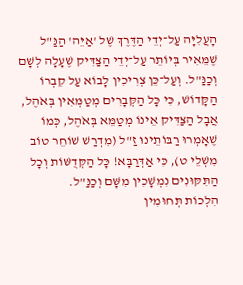הָעֲלִיָּה עַל־יְדֵי הַדֶּרֶךְ שֶׁל 'אַיֵּה' הַנַּ"ל שֶׁמֵּאִיר בְּיוֹתֵר עַל־יְדֵי הַצַּדִּיק שֶׁעָלָה לְשָׁם וְכַנַּ"ל. וְעַל־כֵּן צְרִיכִין לָבוֹא עַל קִבְרוֹ הַקָּדוֹשׁ, כִּי כָּל הַקְּבָרִים מְטַמְּאִין בְּאֹהֶל, אֲבָל הַצַּדִּיק אֵינוֹ מְטַמֵּא בְּאֹהֶל, כְּמוֹ שֶׁאָמְרוּ רַבּוֹתֵינוּ זַ"ל (מִדְרַשׁ שׁוֹחֵר טוֹב מִשְׁלֵי ט), כִּי אַדְּרַבָּא! כָּל הַקְּדֻשּׁוֹת וְכָל הַתִּקּוּנִים נִמְשָׁכִין מִשָּׁם וְכַנַּ"ל.
הִלְכוֹת תְּחוּמִין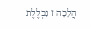הֲלָכָה ז נִכְלֶלֶת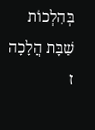בְּהִלְכוֹת שַׁבָּת הֲלָכָה ז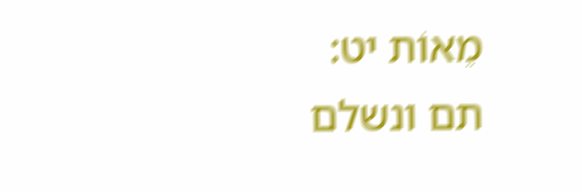מֵאוֹת יט:
תם ונשלם